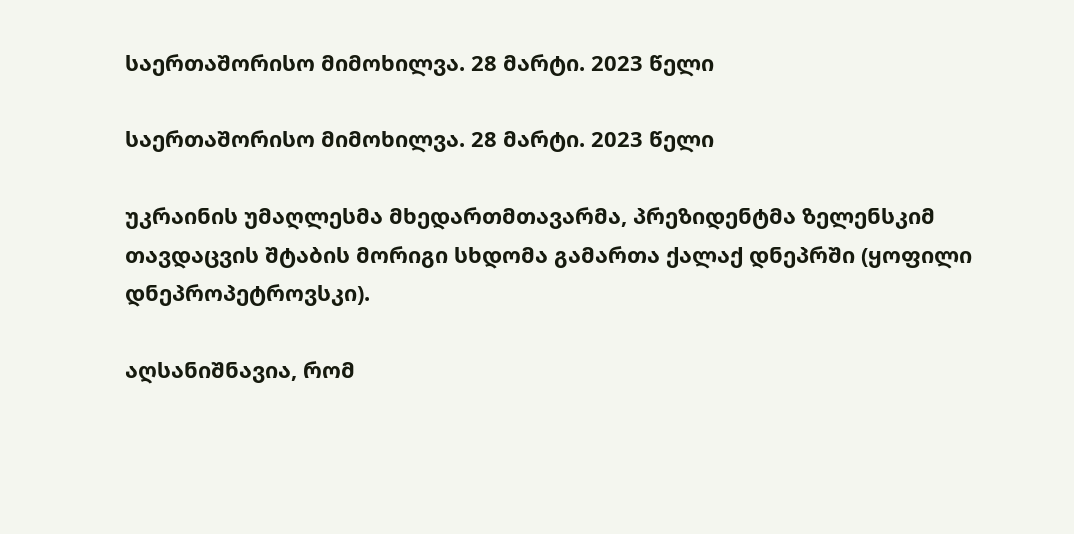საერთაშორისო მიმოხილვა. 28 მარტი. 2023 წელი

საერთაშორისო მიმოხილვა. 28 მარტი. 2023 წელი

უკრაინის უმაღლესმა მხედართმთავარმა, პრეზიდენტმა ზელენსკიმ თავდაცვის შტაბის მორიგი სხდომა გამართა ქალაქ დნეპრში (ყოფილი დნეპროპეტროვსკი).

აღსანიშნავია, რომ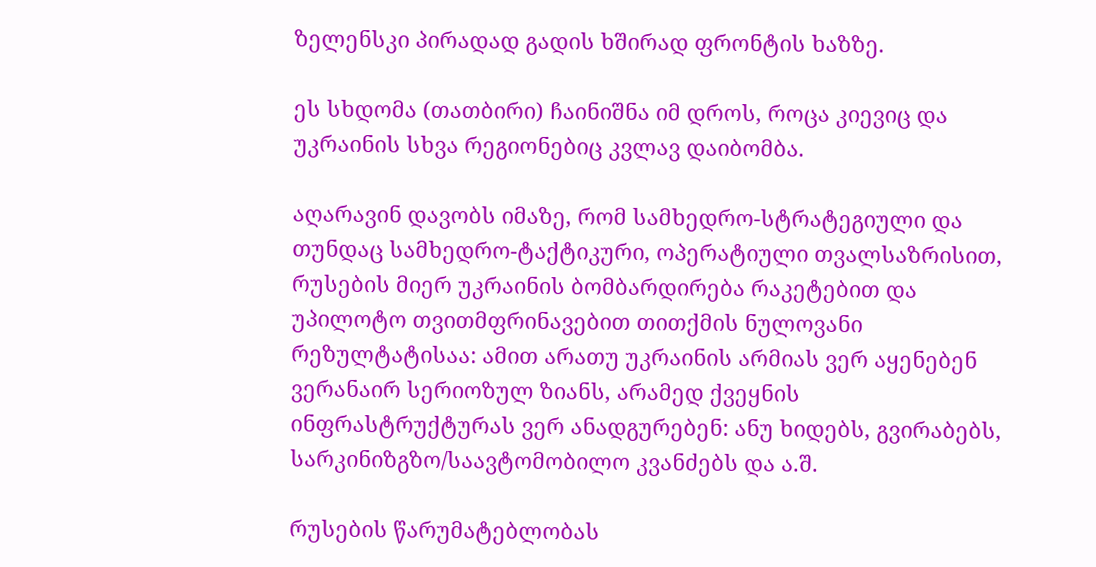ზელენსკი პირადად გადის ხშირად ფრონტის ხაზზე.

ეს სხდომა (თათბირი) ჩაინიშნა იმ დროს, როცა კიევიც და უკრაინის სხვა რეგიონებიც კვლავ დაიბომბა.

აღარავინ დავობს იმაზე, რომ სამხედრო-სტრატეგიული და თუნდაც სამხედრო-ტაქტიკური, ოპერატიული თვალსაზრისით, რუსების მიერ უკრაინის ბომბარდირება რაკეტებით და უპილოტო თვითმფრინავებით თითქმის ნულოვანი რეზულტატისაა: ამით არათუ უკრაინის არმიას ვერ აყენებენ ვერანაირ სერიოზულ ზიანს, არამედ ქვეყნის ინფრასტრუქტურას ვერ ანადგურებენ: ანუ ხიდებს, გვირაბებს, სარკინიზგზო/საავტომობილო კვანძებს და ა.შ.

რუსების წარუმატებლობას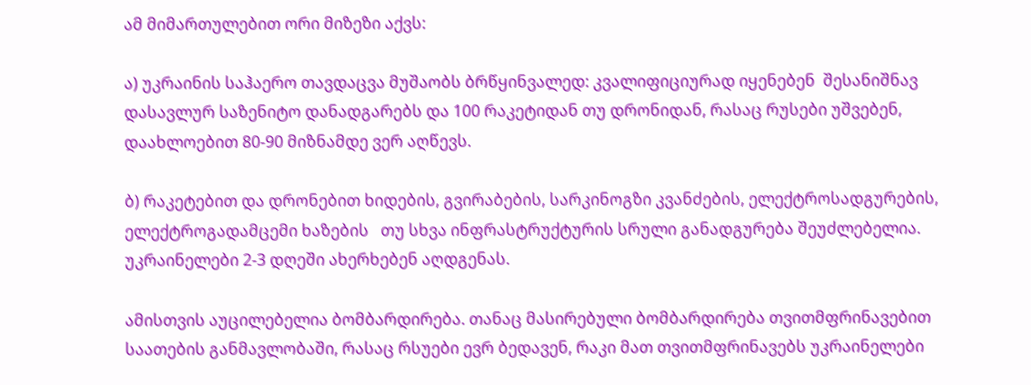ამ მიმართულებით ორი მიზეზი აქვს:

ა) უკრაინის საჰაერო თავდაცვა მუშაობს ბრწყინვალედ: კვალიფიციურად იყენებენ  შესანიშნავ დასავლურ საზენიტო დანადგარებს და 100 რაკეტიდან თუ დრონიდან, რასაც რუსები უშვებენ, დაახლოებით 80-90 მიზნამდე ვერ აღწევს.

ბ) რაკეტებით და დრონებით ხიდების, გვირაბების, სარკინოგზი კვანძების, ელექტროსადგურების, ელექტროგადამცემი ხაზების   თუ სხვა ინფრასტრუქტურის სრული განადგურება შეუძლებელია. უკრაინელები 2-3 დღეში ახერხებენ აღდგენას.

ამისთვის აუცილებელია ბომბარდირება. თანაც მასირებული ბომბარდირება თვითმფრინავებით საათების განმავლობაში, რასაც რსუები ევრ ბედავენ, რაკი მათ თვითმფრინავებს უკრაინელები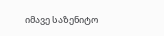იმავე საზენიტო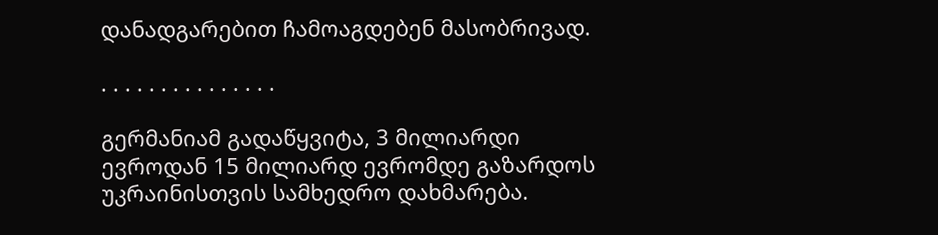დანადგარებით ჩამოაგდებენ მასობრივად.

. . . . . . . . . . . . . . .

გერმანიამ გადაწყვიტა, 3 მილიარდი ევროდან 15 მილიარდ ევრომდე გაზარდოს უკრაინისთვის სამხედრო დახმარება.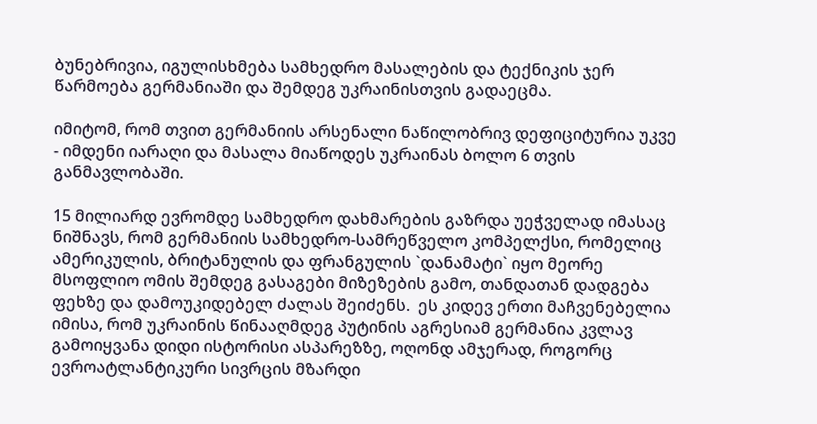ბუნებრივია, იგულისხმება სამხედრო მასალების და ტექნიკის ჯერ წარმოება გერმანიაში და შემდეგ უკრაინისთვის გადაეცმა.

იმიტომ, რომ თვით გერმანიის არსენალი ნაწილობრივ დეფიციტურია უკვე - იმდენი იარაღი და მასალა მიაწოდეს უკრაინას ბოლო 6 თვის განმავლობაში.

15 მილიარდ ევრომდე სამხედრო დახმარების გაზრდა უეჭველად იმასაც ნიშნავს, რომ გერმანიის სამხედრო-სამრეწველო კომპელქსი, რომელიც ამერიკულის, ბრიტანულის და ფრანგულის `დანამატი` იყო მეორე მსოფლიო ომის შემდეგ გასაგები მიზეზების გამო, თანდათან დადგება ფეხზე და დამოუკიდებელ ძალას შეიძენს.  ეს კიდევ ერთი მაჩვენებელია იმისა, რომ უკრაინის წინააღმდეგ პუტინის აგრესიამ გერმანია კვლავ გამოიყვანა დიდი ისტორისი ასპარეზზე, ოღონდ ამჯერად, როგორც ევროატლანტიკური სივრცის მზარდი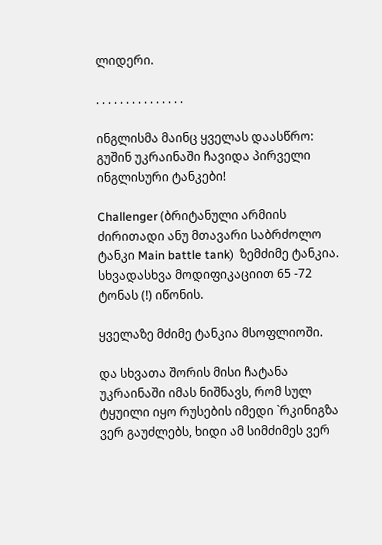ლიდერი.

. . . . . . . . . . . . . . .

ინგლისმა მაინც ყველას დაასწრო: გუშინ უკრაინაში ჩავიდა პირველი ინგლისური ტანკები!

Challenger (ბრიტანული არმიის ძირითადი ანუ მთავარი საბრძოლო ტანკი Main battle tank)  ზემძიმე ტანკია. სხვადასხვა მოდიფიკაციით 65 -72 ტონას (!) იწონის.

ყველაზე მძიმე ტანკია მსოფლიოში.

და სხვათა შორის მისი ჩატანა უკრაინაში იმას ნიშნავს, რომ სულ ტყუილი იყო რუსების იმედი `რკინიგზა ვერ გაუძლებს, ხიდი ამ სიმძიმეს ვერ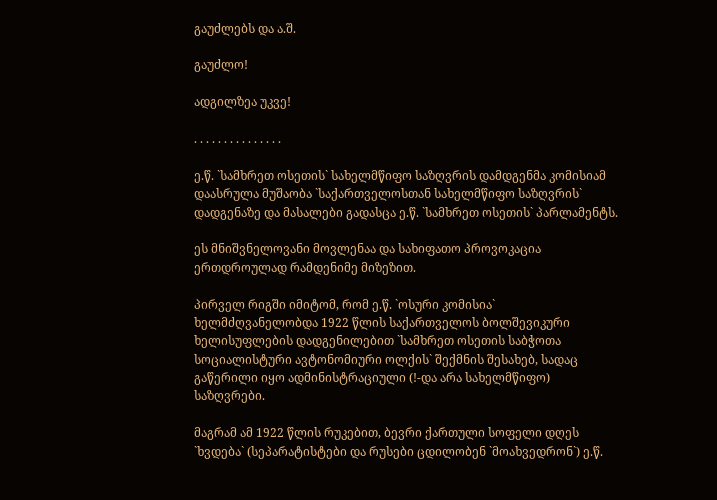გაუძლებს და ა.შ.

გაუძლო!

ადგილზეა უკვე!

. . . . . . . . . . . . . . .

ე.წ. `სამხრეთ ოსეთის` სახელმწიფო საზღვრის დამდგენმა კომისიამ დაასრულა მუშაობა `საქართველოსთან სახელმწიფო საზღვრის` დადგენაზე და მასალები გადასცა ე.წ. `სამხრეთ ოსეთის` პარლამენტს.

ეს მნიშვნელოვანი მოვლენაა და სახიფათო პროვოკაცია ერთდროულად რამდენიმე მიზეზით.

პირველ რიგში იმიტომ, რომ ე.წ. `ოსური კომისია` ხელმძღვანელობდა 1922 წლის საქართველოს ბოლშევიკური ხელისუფლების დადგენილებით `სამხრეთ ოსეთის საბჭოთა სოციალისტური ავტონომიური ოლქის` შექმნის შესახებ, სადაც გაწერილი იყო ადმინისტრაციული (!-და არა სახელმწიფო) საზღვრები.

მაგრამ ამ 1922 წლის რუკებით, ბევრი ქართული სოფელი დღეს `ხვდება` (სეპარატისტები და რუსები ცდილობენ `მოახვედრონ`) ე.წ.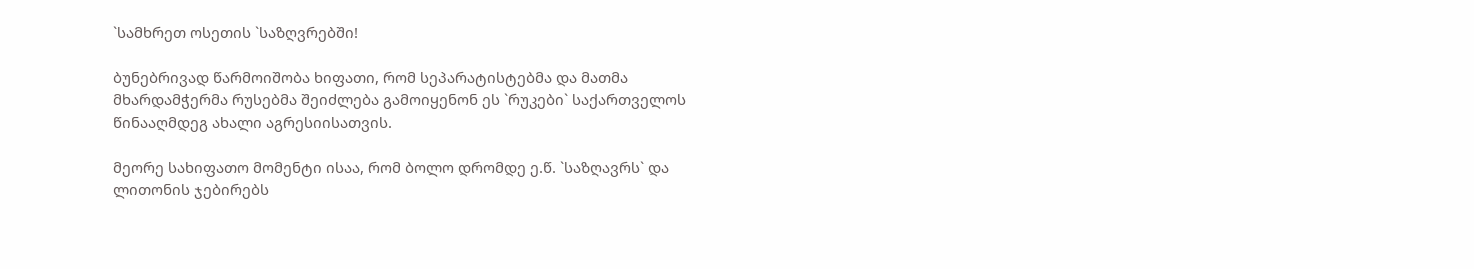`სამხრეთ ოსეთის `საზღვრებში!

ბუნებრივად წარმოიშობა ხიფათი, რომ სეპარატისტებმა და მათმა მხარდამჭერმა რუსებმა შეიძლება გამოიყენონ ეს `რუკები` საქართველოს წინააღმდეგ ახალი აგრესიისათვის.

მეორე სახიფათო მომენტი ისაა, რომ ბოლო დრომდე ე.წ. `საზღავრს` და ლითონის ჯებირებს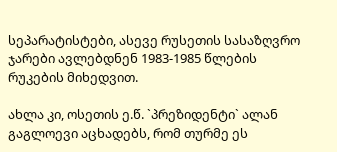სეპარატისტები, ასევე რუსეთის სასაზღვრო ჯარები ავლებდნენ 1983-1985 წლების რუკების მიხედვით.

ახლა კი, ოსეთის ე.წ. `პრეზიდენტი` ალან გაგლოევი აცხადებს, რომ თურმე ეს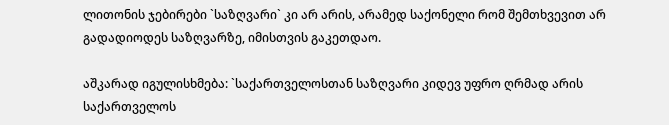ლითონის ჯებირები `საზღვარი` კი არ არის, არამედ საქონელი რომ შემთხვევით არ გადადიოდეს საზღვარზე, იმისთვის გაკეთდაო.

აშკარად იგულისხმება: `საქართველოსთან საზღვარი კიდევ უფრო ღრმად არის საქართველოს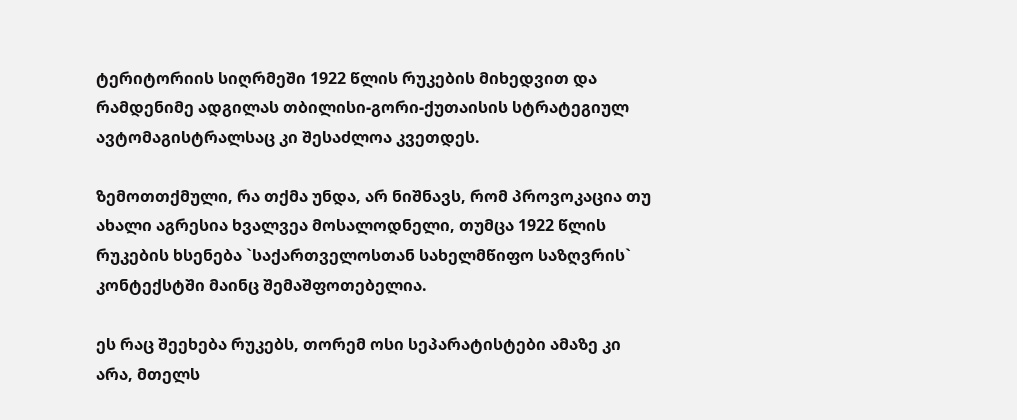ტერიტორიის სიღრმეში 1922 წლის რუკების მიხედვით და რამდენიმე ადგილას თბილისი-გორი-ქუთაისის სტრატეგიულ ავტომაგისტრალსაც კი შესაძლოა კვეთდეს.

ზემოთთქმული, რა თქმა უნდა, არ ნიშნავს, რომ პროვოკაცია თუ ახალი აგრესია ხვალვეა მოსალოდნელი, თუმცა 1922 წლის რუკების ხსენება `საქართველოსთან სახელმწიფო საზღვრის` კონტექსტში მაინც შემაშფოთებელია.

ეს რაც შეეხება რუკებს, თორემ ოსი სეპარატისტები ამაზე კი არა, მთელს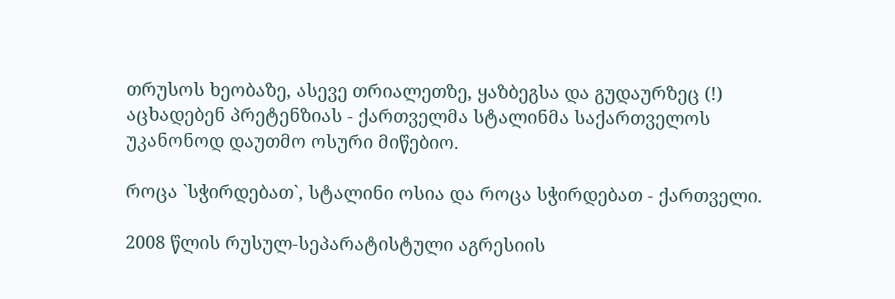თრუსოს ხეობაზე, ასევე თრიალეთზე, ყაზბეგსა და გუდაურზეც (!) აცხადებენ პრეტენზიას - ქართველმა სტალინმა საქართველოს უკანონოდ დაუთმო ოსური მიწებიო.

როცა `სჭირდებათ`, სტალინი ოსია და როცა სჭირდებათ - ქართველი.

2008 წლის რუსულ-სეპარატისტული აგრესიის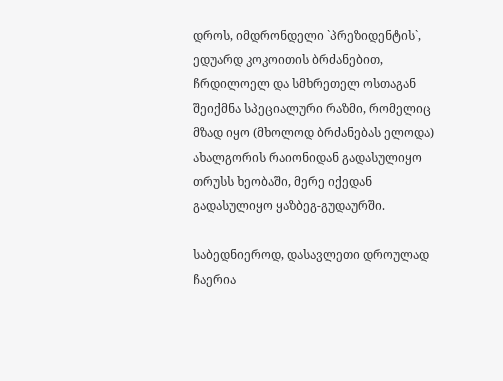დროს, იმდრონდელი `პრეზიდენტის`, ედუარდ კოკოითის ბრძანებით, ჩრდილოელ და სმხრეთელ ოსთაგან შეიქმნა სპეციალური რაზმი, რომელიც მზად იყო (მხოლოდ ბრძანებას ელოდა) ახალგორის რაიონიდან გადასულიყო თრუსს ხეობაში, მერე იქედან გადასულიყო ყაზბეგ-გუდაურში.

საბედნიეროდ, დასავლეთი დროულად ჩაერია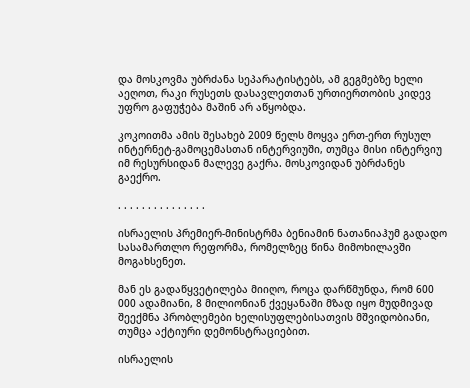და მოსკოვმა უბრძანა სეპარატისტებს, ამ გეგმებზე ხელი აეღოთ, რაკი რუსეთს დასავლეთთან ურთიერთობის კიდევ უფრო გაფუჭება მაშინ არ აწყობდა.

კოკოითმა ამის შესახებ 2009 წელს მოყვა ერთ-ერთ რუსულ ინტერნეტ-გამოცემასთან ინტერვიუში, თუმცა მისი ინტერვიუ იმ რესურსიდან მალევე გაქრა. მოსკოვიდან უბრძანეს გაექრო.

. . . . . . . . . . . . . . .

ისრაელის პრემიერ-მინისტრმა ბენიამინ ნათანიაჰუმ გადადო სასამართლო რეფორმა, რომელზეც წინა მიმოხილავში მოგახსენეთ.

მან ეს გადაწყვეტილება მიიღო, როცა დარწმუნდა, რომ 600 000 ადამიანი, 8 მილიონიან ქვეყანაში მზად იყო მუდმივად შეექმნა პრობლემები ხელისუფლებისათვის მშვიდობიანი, თუმცა აქტიური დემონსტრაციებით.

ისრაელის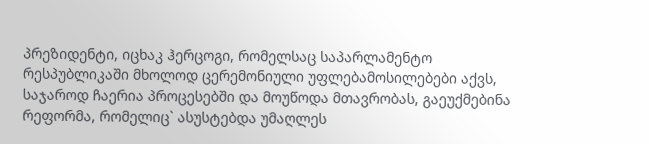პრეზიდენტი, იცხაკ ჰერცოგი, რომელსაც საპარლამენტო რესპუბლიკაში მხოლოდ ცერემონიული უფლებამოსილებები აქვს, საჯაროდ ჩაერია პროცესებში და მოუწოდა მთავრობას, გაეუქმებინა რეფორმა, რომელიც` ასუსტებდა უმაღლეს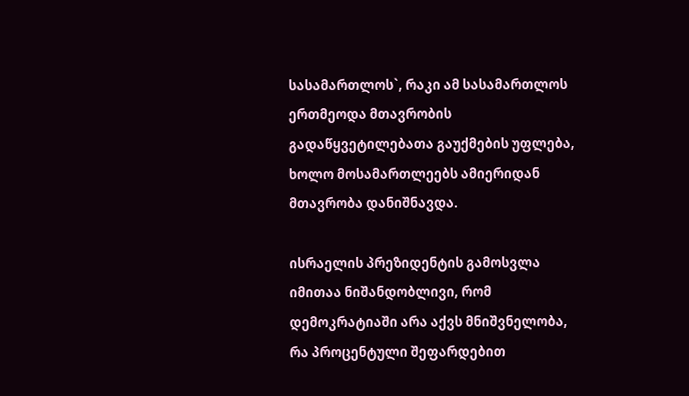სასამართლოს`, რაკი ამ სასამართლოს ერთმეოდა მთავრობის გადაწყვეტილებათა გაუქმების უფლება, ხოლო მოსამართლეებს ამიერიდან მთავრობა დანიშნავდა.

ისრაელის პრეზიდენტის გამოსვლა იმითაა ნიშანდობლივი, რომ დემოკრატიაში არა აქვს მნიშვნელობა, რა პროცენტული შეფარდებით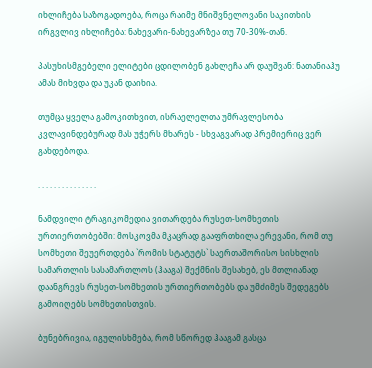იხლიჩება საზოგადოება, როცა რაიმე მნიშვნელოვანი საკითხის ირგვლივ იხლიჩება: ნახევარი-ნახევარზეა თუ 70-30%-თან.

პასუხისმგებელი ელიტები ცდილობენ გახლეჩა არ დაუშვან: ნათანიაჰუ ამას მიხვდა და უკან დაიხია.

თუმცა ყველა გამოკითხვით, ისრაელელთა უმრავლესობა კვლავინდებურად მას უჭერს მხარეს - სხვაგვარად პრემიერიც ვერ გახდებოდა.

. . . . . . . . . . . . . . .

ნამდვილი ტრაგიკომედია ვითარდება რუსეთ-სომხეთის ურთიერთობებში: მოსკოვმა მკაცრად გააფრთხილა ერევანი, რომ თუ სომხეთი შეუერთდება `რომის სტატუტს` საერთაშორისო სისხლის სამართლის სასამართლოს (ჰააგა) შექმნის შესახებ, ეს მთლიანად დაანგრევს რუსეთ-სომხეთის ურთიერთობებს და უმძიმეს შედეგებს გამოიღებს სომხეთისთვის.

ბუნებრივია, იგულისხმება, რომ სწორედ ჰააგამ გასცა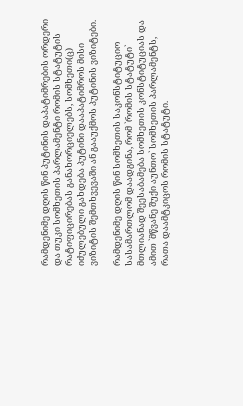რამდენიმე დღის წინ პუტინის დაპატიმრების ორდერი და თუკი სომხეთის პარლამენტი რომის სტატუტის რატიფიცირებას განახორციელებს, სომხეთი(ც) იძულებული გახდება პუტინი დააპატიმროს მისი ვიზიტის შემთხვევაში ან გააუქმოს პუტინის ვიზიტები.

რამდენიმე დღის წინ სომხეთის საკონსტიტუციო სასამართლომ დაადგინა, რომ `რომის სტატუტი` მთლიანად შეესაბამება სომხეთის კონსტიტუციას და ამით `მწვანე შუქი აუნთო` სომხეთის პარლამენტს, რათა დაამტკიცოს რომის სტატუტი.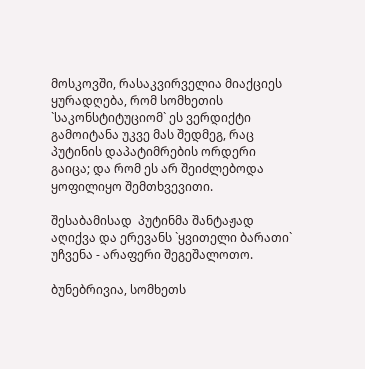მოსკოვში, რასაკვირველია მიაქციეს ყურადღება, რომ სომხეთის `საკონსტიტუციომ` ეს ვერდიქტი გამოიტანა უკვე მას შედმეგ, რაც პუტინის დაპატიმრების ორდერი გაიცა; და რომ ეს არ შეიძლებოდა ყოფილიყო შემთხვევითი.

შესაბამისად  პუტინმა შანტაჟად აღიქვა და ერევანს `ყვითელი ბარათი` უჩვენა - არაფერი შეგეშალოთო.

ბუნებრივია, სომხეთს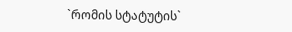`რომის სტატუტის`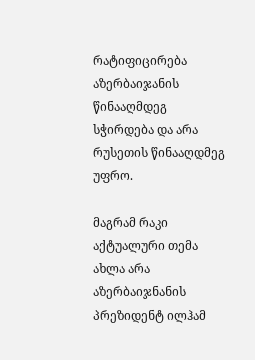რატიფიცირება აზერბაიჯანის წინააღმდეგ სჭირდება და არა რუსეთის წინააღდმეგ უფრო.

მაგრამ რაკი აქტუალური თემა ახლა არა აზერბაიჯნანის პრეზიდენტ ილჰამ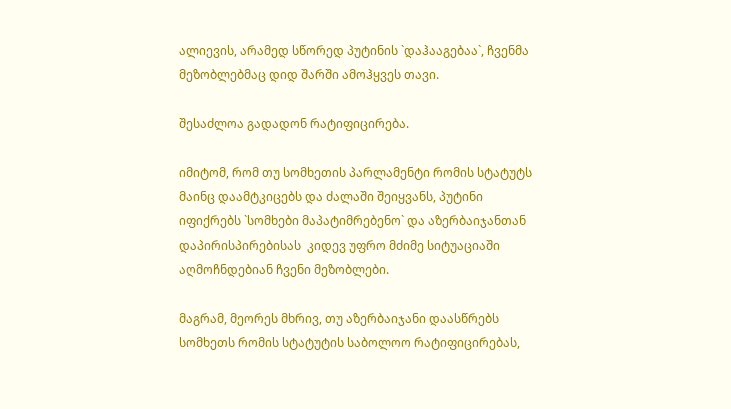ალიევის, არამედ სწორედ პუტინის `დაჰააგებაა`, ჩვენმა მეზობლებმაც დიდ შარში ამოჰყვეს თავი.

შესაძლოა გადადონ რატიფიცირება.

იმიტომ, რომ თუ სომხეთის პარლამენტი რომის სტატუტს მაინც დაამტკიცებს და ძალაში შეიყვანს, პუტინი იფიქრებს `სომხები მაპატიმრებენო` და აზერბაიჯანთან დაპირისპირებისას  კიდევ უფრო მძიმე სიტუაციაში აღმოჩნდებიან ჩვენი მეზობლები.

მაგრამ, მეორეს მხრივ, თუ აზერბაიჯანი დაასწრებს სომხეთს რომის სტატუტის საბოლოო რატიფიცირებას,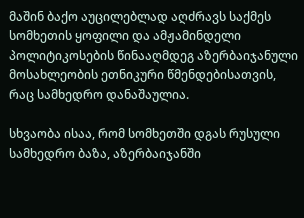მაშინ ბაქო აუცილებლად აღძრავს საქმეს სომხეთის ყოფილი და ამჟამინდელი პოლიტიკოსების წინააღმდეგ აზერბაიჯანული მოსახლეობის ეთნიკური წმენდებისათვის, რაც სამხედრო დანაშაულია.

სხვაობა ისაა, რომ სომხეთში დგას რუსული სამხედრო ბაზა, აზერბაიჯანში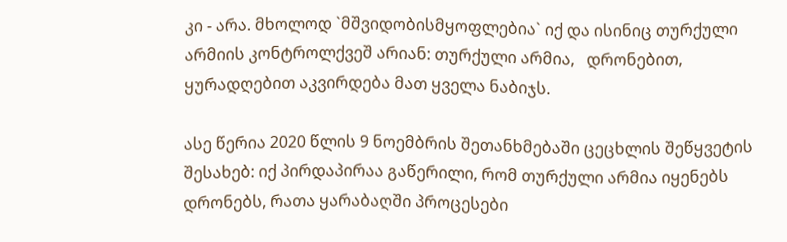კი - არა. მხოლოდ `მშვიდობისმყოფლებია` იქ და ისინიც თურქული არმიის კონტროლქვეშ არიან: თურქული არმია,   დრონებით, ყურადღებით აკვირდება მათ ყველა ნაბიჯს.

ასე წერია 2020 წლის 9 ნოემბრის შეთანხმებაში ცეცხლის შეწყვეტის შესახებ: იქ პირდაპირაა გაწერილი, რომ თურქული არმია იყენებს დრონებს, რათა ყარაბაღში პროცესები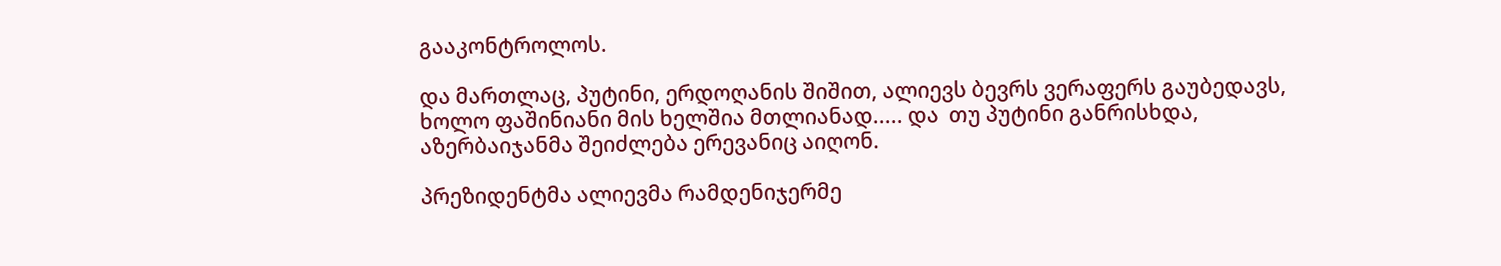გააკონტროლოს.

და მართლაც, პუტინი, ერდოღანის შიშით, ალიევს ბევრს ვერაფერს გაუბედავს, ხოლო ფაშინიანი მის ხელშია მთლიანად..... და  თუ პუტინი განრისხდა, აზერბაიჯანმა შეიძლება ერევანიც აიღონ.

პრეზიდენტმა ალიევმა რამდენიჯერმე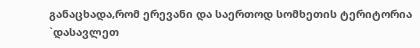განაცხადა,რომ ერევანი და საერთოდ სომხეთის ტერიტორია `დასავლეთ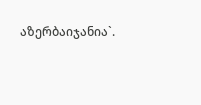აზერბაიჯანია`.